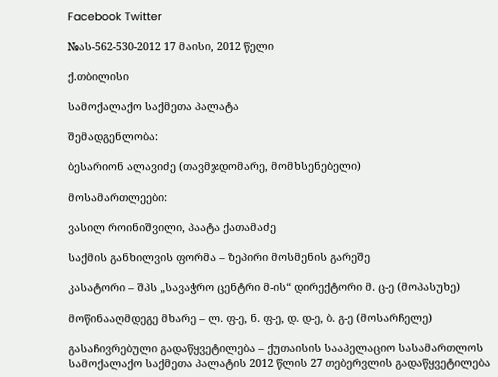Facebook Twitter

№ას-562-530-2012 17 მაისი, 2012 წელი

ქ.თბილისი

სამოქალაქო საქმეთა პალატა

შემადგენლობა:

ბესარიონ ალავიძე (თავმჯდომარე, მომხსენებელი)

მოსამართლეები:

ვასილ როინიშვილი, პაატა ქათამაძე

საქმის განხილვის ფორმა – ზეპირი მოსმენის გარეშე

კასატორი – შპს „სავაჭრო ცენტრი მ-ის“ დირექტორი მ. ც-ე (მოპასუხე)

მოწინააღმდეგე მხარე – ლ. ფ-ე, ნ. ფ-ე, დ. დ-ე, ბ. გ-ე (მოსარჩელე)

გასაჩივრებული გადაწყვეტილება – ქუთაისის სააპელაციო სასამართლოს სამოქალაქო საქმეთა პალატის 2012 წლის 27 თებერვლის გადაწყვეტილება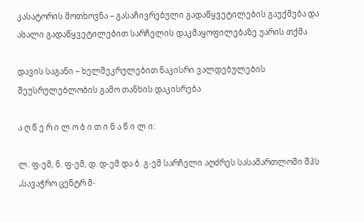კასატორის მოთხოვნა – გასაჩივრებული გადაწყვეტილების გაუქმება და ახალი გადაწყვეტილებით სარჩელის დაკმაყოფილებაზე უარის თქმა

დავის საგანი – ხელშეკრულებით ნაკისრი ვალდებულების შეუსრულებლობის გამო თანხის დაკისრება

ა ღ წ ე რ ი ლ ო ბ ი თ ი ნ ა წ ი ლ ი:

ლ. ფ-ემ, ნ. ფ-ემ, დ. დ-ემ და ბ. გ-ემ სარჩელი აღძრეს სასამართლოში შპს „სავაჭრო ცენტრ მ-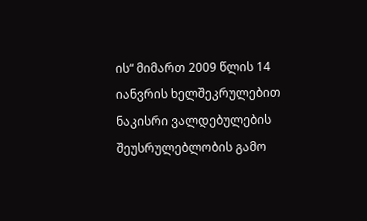ის“ მიმართ 2009 წლის 14 იანვრის ხელშეკრულებით ნაკისრი ვალდებულების შეუსრულებლობის გამო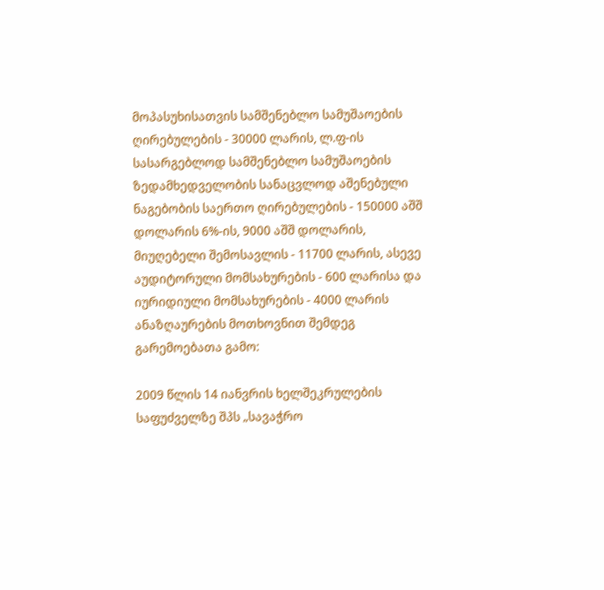მოპასუხისათვის სამშენებლო სამუშაოების ღირებულების - 30000 ლარის, ლ.ფ-ის სასარგებლოდ სამშენებლო სამუშაოების ზედამხედველობის სანაცვლოდ აშენებული ნაგებობის საერთო ღირებულების - 150000 აშშ დოლარის 6%-ის, 9000 აშშ დოლარის, მიუღებელი შემოსავლის - 11700 ლარის, ასევე აუდიტორული მომსახურების - 600 ლარისა და იურიდიული მომსახურების - 4000 ლარის ანაზღაურების მოთხოვნით შემდეგ გარემოებათა გამო:

2009 წლის 14 იანვრის ხელშეკრულების საფუძველზე შპს „სავაჭრო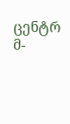ცენტრ მ-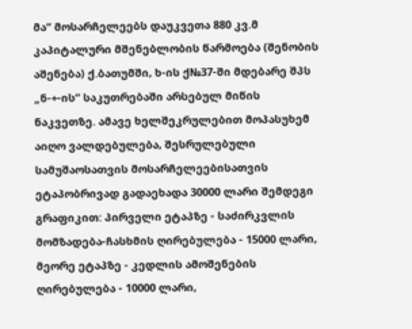მა“ მოსარჩელეებს დაუკვეთა 880 კვ.მ კაპიტალური მშენებლობის წარმოება (შენობის აშენება) ქ.ბათუმში, ხ-ის ქ№37-ში მდებარე შპს „ნ-+-ის“ საკუთრებაში არსებულ მიწის ნაკვეთზე. ამავე ხელშეკრულებით მოპასუხემ აიღო ვალდებულება, შესრულებული სამუშაოსათვის მოსარჩელეებისათვის ეტაპობრივად გადაეხადა 30000 ლარი შემდეგი გრაფიკით: პირველი ეტაპზე - საძირკვლის მომზადება-ჩასხმის ღირებულება - 15000 ლარი, მეორე ეტაპზე - კედლის ამოშენების ღირებულება - 10000 ლარი,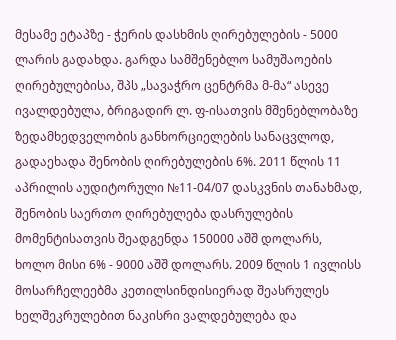მესამე ეტაპზე - ჭერის დასხმის ღირებულების - 5000 ლარის გადახდა. გარდა სამშენებლო სამუშაოების ღირებულებისა, შპს „სავაჭრო ცენტრმა მ-მა“ ასევე ივალდებულა, ბრიგადირ ლ. ფ-ისათვის მშენებლობაზე ზედამხედველობის განხორციელების სანაცვლოდ, გადაეხადა შენობის ღირებულების 6%. 2011 წლის 11 აპრილის აუდიტორული №11-04/07 დასკვნის თანახმად, შენობის საერთო ღირებულება დასრულების მომენტისათვის შეადგენდა 150000 აშშ დოლარს, ხოლო მისი 6% - 9000 აშშ დოლარს. 2009 წლის 1 ივლისს მოსარჩელეებმა კეთილსინდისიერად შეასრულეს ხელშეკრულებით ნაკისრი ვალდებულება და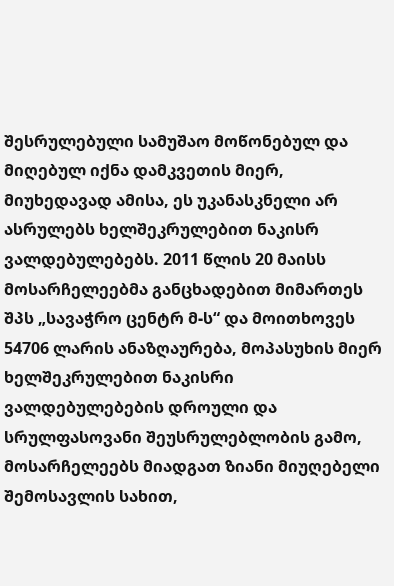შესრულებული სამუშაო მოწონებულ და მიღებულ იქნა დამკვეთის მიერ, მიუხედავად ამისა, ეს უკანასკნელი არ ასრულებს ხელშეკრულებით ნაკისრ ვალდებულებებს. 2011 წლის 20 მაისს მოსარჩელეებმა განცხადებით მიმართეს შპს „სავაჭრო ცენტრ მ-ს“ და მოითხოვეს 54706 ლარის ანაზღაურება, მოპასუხის მიერ ხელშეკრულებით ნაკისრი ვალდებულებების დროული და სრულფასოვანი შეუსრულებლობის გამო, მოსარჩელეებს მიადგათ ზიანი მიუღებელი შემოსავლის სახით,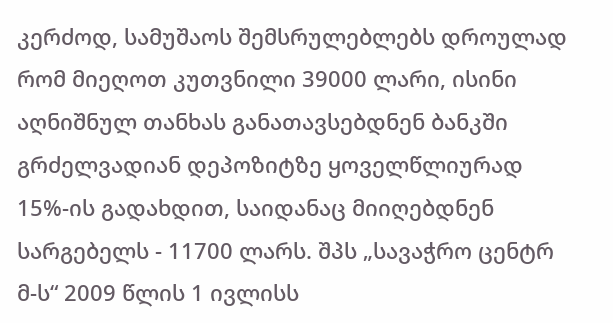კერძოდ, სამუშაოს შემსრულებლებს დროულად რომ მიეღოთ კუთვნილი 39000 ლარი, ისინი აღნიშნულ თანხას განათავსებდნენ ბანკში გრძელვადიან დეპოზიტზე ყოველწლიურად 15%-ის გადახდით, საიდანაც მიიღებდნენ სარგებელს - 11700 ლარს. შპს „სავაჭრო ცენტრ მ-ს“ 2009 წლის 1 ივლისს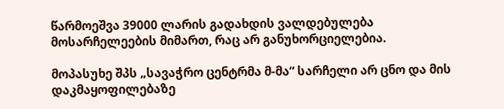წარმოეშვა 39000 ლარის გადახდის ვალდებულება მოსარჩელეების მიმართ, რაც არ განუხორციელებია.

მოპასუხე შპს „სავაჭრო ცენტრმა მ-მა“ სარჩელი არ ცნო და მის დაკმაყოფილებაზე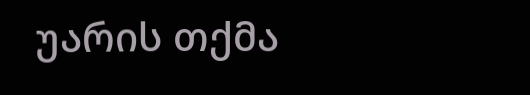უარის თქმა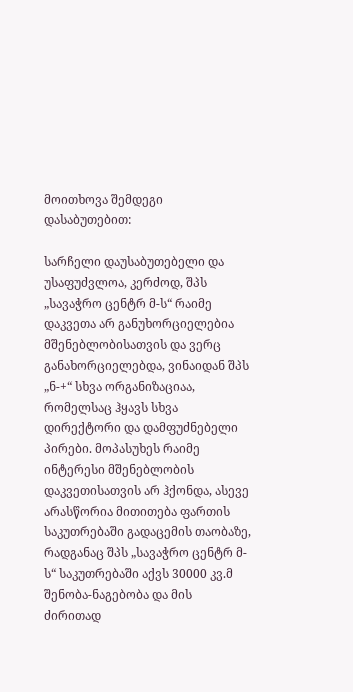მოითხოვა შემდეგი დასაბუთებით:

სარჩელი დაუსაბუთებელი და უსაფუძვლოა, კერძოდ, შპს „სავაჭრო ცენტრ მ-ს“ რაიმე დაკვეთა არ განუხორციელებია მშენებლობისათვის და ვერც განახორციელებდა, ვინაიდან შპს „ნ-+“ სხვა ორგანიზაციაა, რომელსაც ჰყავს სხვა დირექტორი და დამფუძნებელი პირები. მოპასუხეს რაიმე ინტერესი მშენებლობის დაკვეთისათვის არ ჰქონდა, ასევე არასწორია მითითება ფართის საკუთრებაში გადაცემის თაობაზე, რადგანაც შპს „სავაჭრო ცენტრ მ-ს“ საკუთრებაში აქვს 30000 კვ.მ შენობა-ნაგებობა და მის ძირითად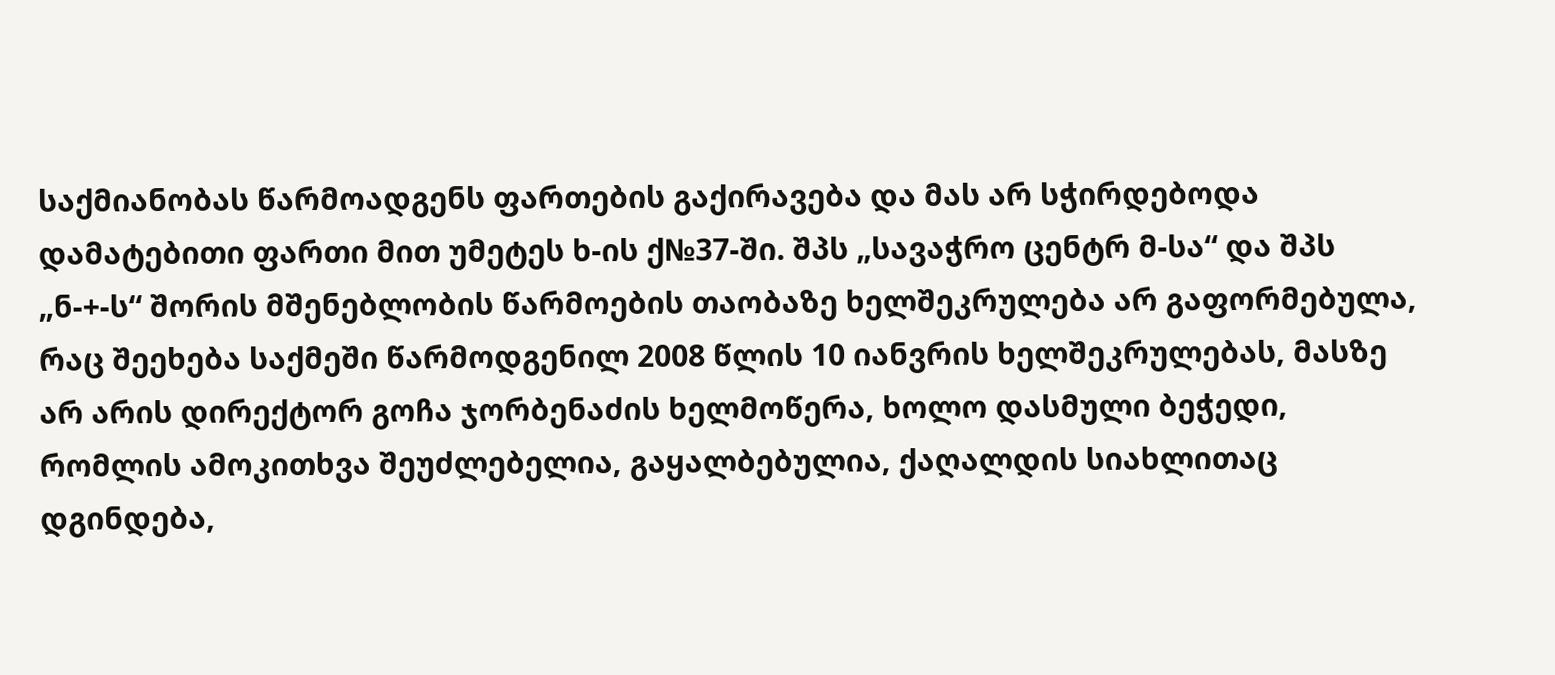საქმიანობას წარმოადგენს ფართების გაქირავება და მას არ სჭირდებოდა დამატებითი ფართი მით უმეტეს ხ-ის ქ№37-ში. შპს „სავაჭრო ცენტრ მ-სა“ და შპს „ნ-+-ს“ შორის მშენებლობის წარმოების თაობაზე ხელშეკრულება არ გაფორმებულა, რაც შეეხება საქმეში წარმოდგენილ 2008 წლის 10 იანვრის ხელშეკრულებას, მასზე არ არის დირექტორ გოჩა ჯორბენაძის ხელმოწერა, ხოლო დასმული ბეჭედი, რომლის ამოკითხვა შეუძლებელია, გაყალბებულია, ქაღალდის სიახლითაც დგინდება,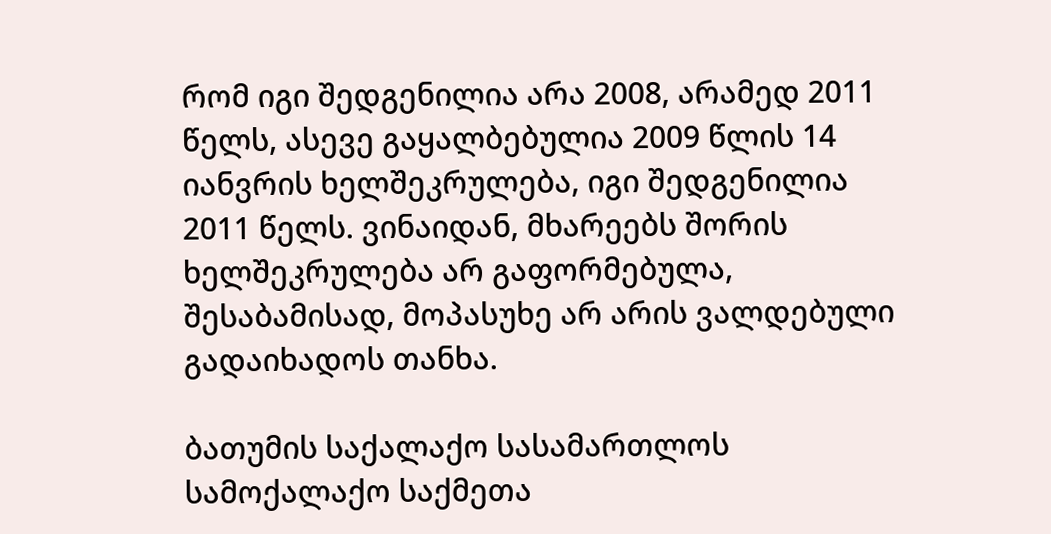რომ იგი შედგენილია არა 2008, არამედ 2011 წელს, ასევე გაყალბებულია 2009 წლის 14 იანვრის ხელშეკრულება, იგი შედგენილია 2011 წელს. ვინაიდან, მხარეებს შორის ხელშეკრულება არ გაფორმებულა, შესაბამისად, მოპასუხე არ არის ვალდებული გადაიხადოს თანხა.

ბათუმის საქალაქო სასამართლოს სამოქალაქო საქმეთა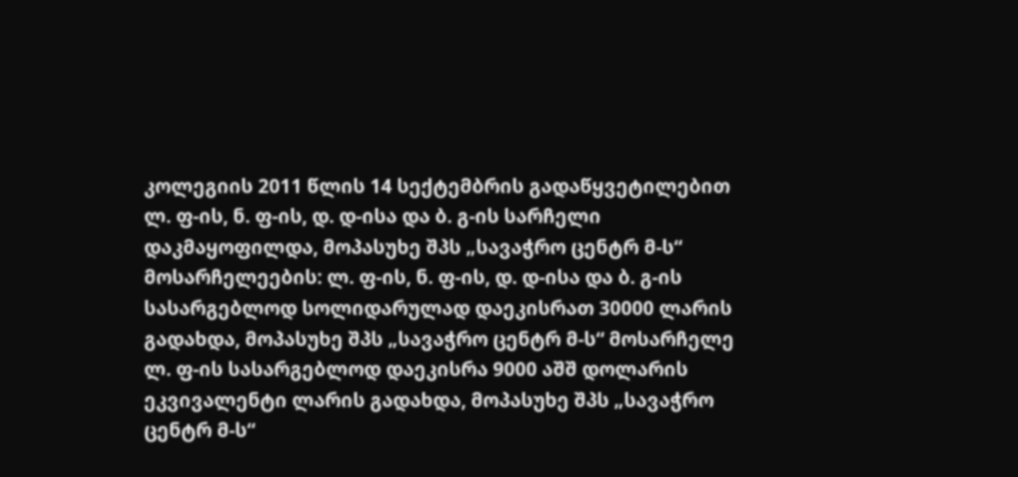კოლეგიის 2011 წლის 14 სექტემბრის გადაწყვეტილებით ლ. ფ-ის, ნ. ფ-ის, დ. დ-ისა და ბ. გ-ის სარჩელი დაკმაყოფილდა, მოპასუხე შპს „სავაჭრო ცენტრ მ-ს“ მოსარჩელეების: ლ. ფ-ის, ნ. ფ-ის, დ. დ-ისა და ბ. გ-ის სასარგებლოდ სოლიდარულად დაეკისრათ 30000 ლარის გადახდა, მოპასუხე შპს „სავაჭრო ცენტრ მ-ს“ მოსარჩელე ლ. ფ-ის სასარგებლოდ დაეკისრა 9000 აშშ დოლარის ეკვივალენტი ლარის გადახდა, მოპასუხე შპს „სავაჭრო ცენტრ მ-ს“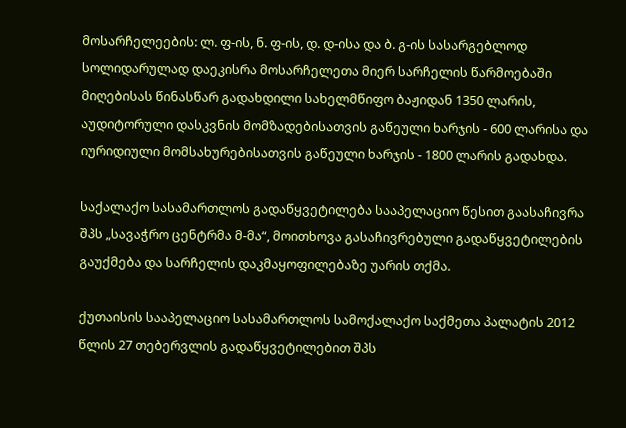მოსარჩელეების: ლ. ფ-ის, ნ. ფ-ის, დ. დ-ისა და ბ. გ-ის სასარგებლოდ სოლიდარულად დაეკისრა მოსარჩელეთა მიერ სარჩელის წარმოებაში მიღებისას წინასწარ გადახდილი სახელმწიფო ბაჟიდან 1350 ლარის, აუდიტორული დასკვნის მომზადებისათვის გაწეული ხარჯის - 600 ლარისა და იურიდიული მომსახურებისათვის გაწეული ხარჯის - 1800 ლარის გადახდა.

საქალაქო სასამართლოს გადაწყვეტილება სააპელაციო წესით გაასაჩივრა შპს „სავაჭრო ცენტრმა მ-მა“, მოითხოვა გასაჩივრებული გადაწყვეტილების გაუქმება და სარჩელის დაკმაყოფილებაზე უარის თქმა.

ქუთაისის სააპელაციო სასამართლოს სამოქალაქო საქმეთა პალატის 2012 წლის 27 თებერვლის გადაწყვეტილებით შპს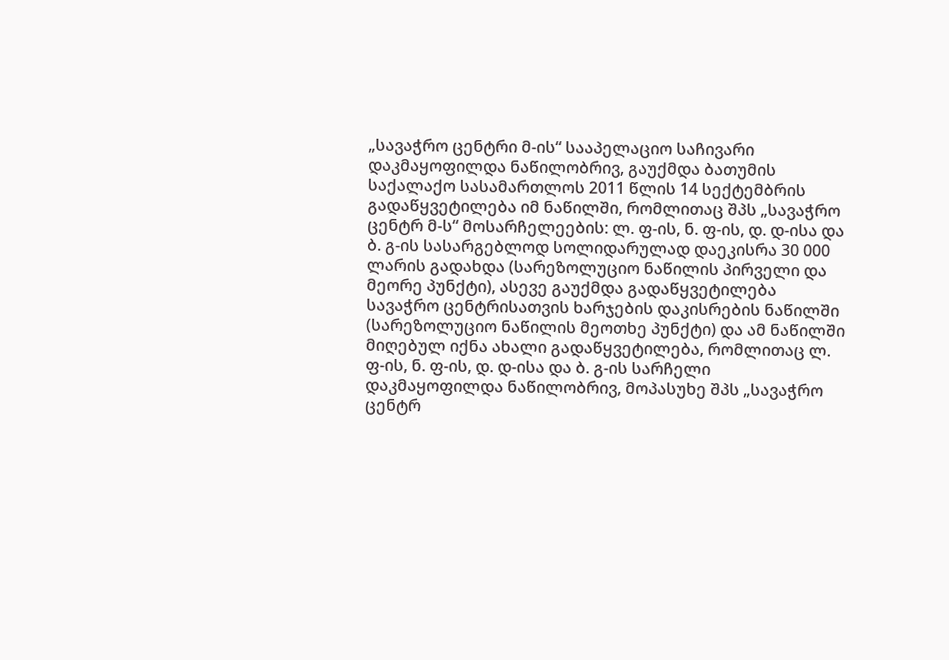„სავაჭრო ცენტრი მ-ის“ სააპელაციო საჩივარი დაკმაყოფილდა ნაწილობრივ, გაუქმდა ბათუმის საქალაქო სასამართლოს 2011 წლის 14 სექტემბრის გადაწყვეტილება იმ ნაწილში, რომლითაც შპს „სავაჭრო ცენტრ მ-ს“ მოსარჩელეების: ლ. ფ-ის, ნ. ფ-ის, დ. დ-ისა და ბ. გ-ის სასარგებლოდ სოლიდარულად დაეკისრა 30 000 ლარის გადახდა (სარეზოლუციო ნაწილის პირველი და მეორე პუნქტი), ასევე გაუქმდა გადაწყვეტილება სავაჭრო ცენტრისათვის ხარჯების დაკისრების ნაწილში (სარეზოლუციო ნაწილის მეოთხე პუნქტი) და ამ ნაწილში მიღებულ იქნა ახალი გადაწყვეტილება, რომლითაც ლ. ფ-ის, ნ. ფ-ის, დ. დ-ისა და ბ. გ-ის სარჩელი დაკმაყოფილდა ნაწილობრივ, მოპასუხე შპს „სავაჭრო ცენტრ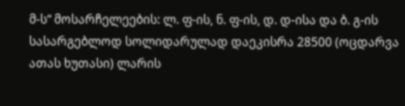მ-ს“ მოსარჩელეების: ლ. ფ-ის, ნ. ფ-ის, დ. დ-ისა და ბ. გ-ის სასარგებლოდ სოლიდარულად დაეკისრა 28500 (ოცდარვა ათას ხუთასი) ლარის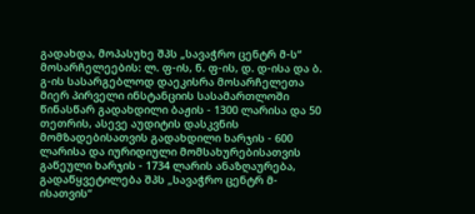გადახდა, მოპასუხე შპს „სავაჭრო ცენტრ მ-ს“ მოსარჩელეების: ლ. ფ-ის, ნ. ფ-ის, დ. დ-ისა და ბ. გ-ის სასარგებლოდ დაეკისრა მოსარჩელეთა მიერ პირველი ინსტანციის სასამართლოში წინასწარ გადახდილი ბაჟის - 1300 ლარისა და 50 თეთრის, ასევე აუდიტის დასკვნის მომზადებისათვის გადახდილი ხარჯის - 600 ლარისა და იურიდიული მომსახურებისათვის გაწეული ხარჯის - 1734 ლარის ანაზღაურება, გადაწყვეტილება შპს „სავაჭრო ცენტრ მ-ისათვის“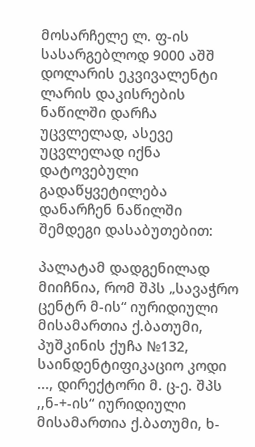მოსარჩელე ლ. ფ-ის სასარგებლოდ 9000 აშშ დოლარის ეკვივალენტი ლარის დაკისრების ნაწილში დარჩა უცვლელად, ასევე უცვლელად იქნა დატოვებული გადაწყვეტილება დანარჩენ ნაწილში შემდეგი დასაბუთებით:

პალატამ დადგენილად მიიჩნია, რომ შპს „სავაჭრო ცენტრ მ-ის“ იურიდიული მისამართია ქ.ბათუმი, პუშკინის ქუჩა №132, საინდენტიფიკაციო კოდი ..., დირექტორი მ. ც-ე. შპს ,,ნ-+-ის“ იურიდიული მისამართია ქ.ბათუმი, ხ-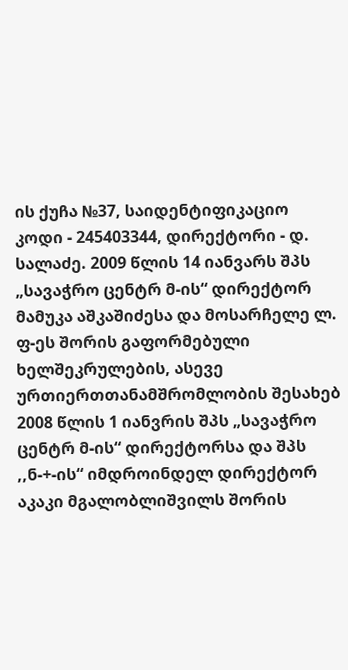ის ქუჩა №37, საიდენტიფიკაციო კოდი - 245403344, დირექტორი - დ. სალაძე. 2009 წლის 14 იანვარს შპს „სავაჭრო ცენტრ მ-ის“ დირექტორ მამუკა აშკაშიძესა და მოსარჩელე ლ. ფ-ეს შორის გაფორმებული ხელშეკრულების, ასევე ურთიერთთანამშრომლობის შესახებ 2008 წლის 1 იანვრის შპს „სავაჭრო ცენტრ მ-ის“ დირექტორსა და შპს ,,ნ-+-ის“ იმდროინდელ დირექტორ აკაკი მგალობლიშვილს შორის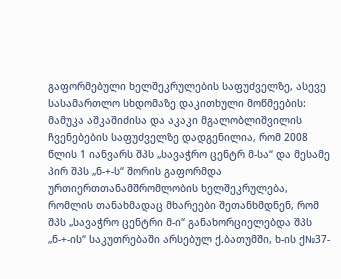გაფორმებული ხელშეკრულების საფუძველზე, ასევე სასამართლო სხდომაზე დაკითხული მოწმეების: მამუკა აშკაშიძისა და აკაკი მგალობლიშვილის ჩვენებების საფუძველზე დადგენილია, რომ 2008 წლის 1 იანვარს შპს „სავაჭრო ცენტრ მ-სა“ და მესამე პირ შპს „ნ-+-ს“ შორის გაფორმდა ურთიერთთანამშრომლობის ხელშეკრულება, რომლის თანახმადაც მხარეები შეთანხმდნენ, რომ შპს „სავაჭრო ცენტრი მ-ი“ განახორციელებდა შპს „ნ-+-ის“ საკუთრებაში არსებულ ქ.ბათუმში, ხ-ის ქ№37-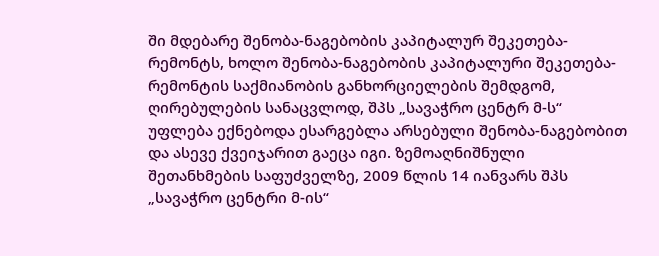ში მდებარე შენობა-ნაგებობის კაპიტალურ შეკეთება-რემონტს, ხოლო შენობა-ნაგებობის კაპიტალური შეკეთება-რემონტის საქმიანობის განხორციელების შემდგომ, ღირებულების სანაცვლოდ, შპს „სავაჭრო ცენტრ მ-ს“ უფლება ექნებოდა ესარგებლა არსებული შენობა-ნაგებობით და ასევე ქვეიჯარით გაეცა იგი. ზემოაღნიშნული შეთანხმების საფუძველზე, 2009 წლის 14 იანვარს შპს „სავაჭრო ცენტრი მ-ის“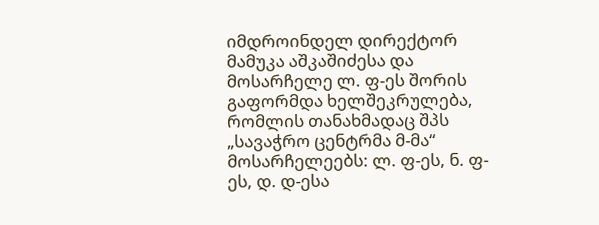იმდროინდელ დირექტორ მამუკა აშკაშიძესა და მოსარჩელე ლ. ფ-ეს შორის გაფორმდა ხელშეკრულება, რომლის თანახმადაც შპს „სავაჭრო ცენტრმა მ-მა“ მოსარჩელეებს: ლ. ფ-ეს, ნ. ფ-ეს, დ. დ-ესა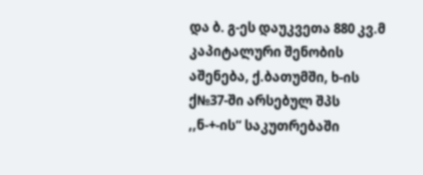და ბ. გ-ეს დაუკვეთა 880 კვ.მ კაპიტალური შენობის აშენება, ქ.ბათუმში, ხ-ის ქ№37-ში არსებულ შპს ,,ნ-+-ის“ საკუთრებაში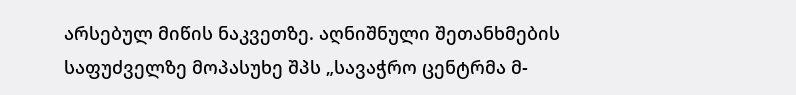არსებულ მიწის ნაკვეთზე. აღნიშნული შეთანხმების საფუძველზე მოპასუხე შპს „სავაჭრო ცენტრმა მ-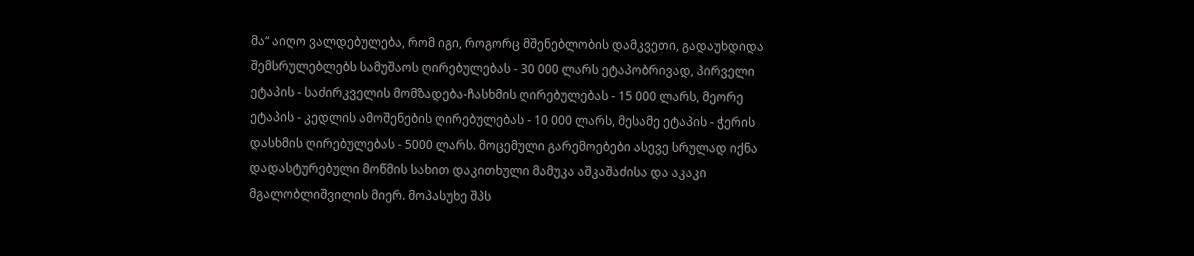მა“ აიღო ვალდებულება, რომ იგი, როგორც მშენებლობის დამკვეთი, გადაუხდიდა შემსრულებლებს სამუშაოს ღირებულებას - 30 000 ლარს ეტაპობრივად, პირველი ეტაპის - საძირკველის მომზადება-ჩასხმის ღირებულებას - 15 000 ლარს, მეორე ეტაპის - კედლის ამოშენების ღირებულებას - 10 000 ლარს, მესამე ეტაპის - ჭერის დასხმის ღირებულებას - 5000 ლარს. მოცემული გარემოებები ასევე სრულად იქნა დადასტურებული მოწმის სახით დაკითხული მამუკა აშკაშაძისა და აკაკი მგალობლიშვილის მიერ. მოპასუხე შპს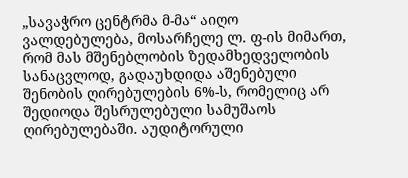„სავაჭრო ცენტრმა მ-მა“ აიღო ვალდებულება, მოსარჩელე ლ. ფ-ის მიმართ, რომ მას მშენებლობის ზედამხედველობის სანაცვლოდ, გადაუხდიდა აშენებული შენობის ღირებულების 6%-ს, რომელიც არ შედიოდა შესრულებული სამუშაოს ღირებულებაში. აუდიტორული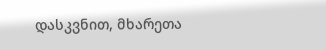დასკვნით, მხარეთა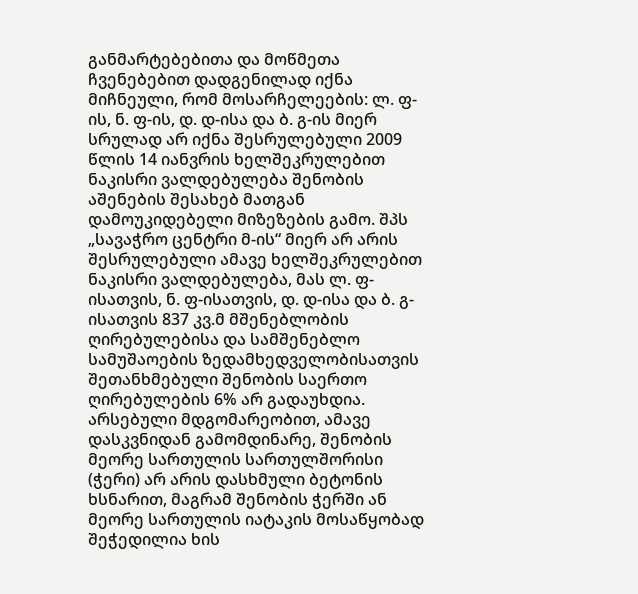განმარტებებითა და მოწმეთა ჩვენებებით დადგენილად იქნა მიჩნეული, რომ მოსარჩელეების: ლ. ფ-ის, ნ. ფ-ის, დ. დ-ისა და ბ. გ-ის მიერ სრულად არ იქნა შესრულებული 2009 წლის 14 იანვრის ხელშეკრულებით ნაკისრი ვალდებულება შენობის აშენების შესახებ მათგან დამოუკიდებელი მიზეზების გამო. შპს „სავაჭრო ცენტრი მ-ის“ მიერ არ არის შესრულებული ამავე ხელშეკრულებით ნაკისრი ვალდებულება, მას ლ. ფ-ისათვის, ნ. ფ-ისათვის, დ. დ-ისა და ბ. გ-ისათვის 837 კვ.მ მშენებლობის ღირებულებისა და სამშენებლო სამუშაოების ზედამხედველობისათვის შეთანხმებული შენობის საერთო ღირებულების 6% არ გადაუხდია. არსებული მდგომარეობით, ამავე დასკვნიდან გამომდინარე, შენობის მეორე სართულის სართულშორისი (ჭერი) არ არის დასხმული ბეტონის ხსნარით, მაგრამ შენობის ჭერში ან მეორე სართულის იატაკის მოსაწყობად შეჭედილია ხის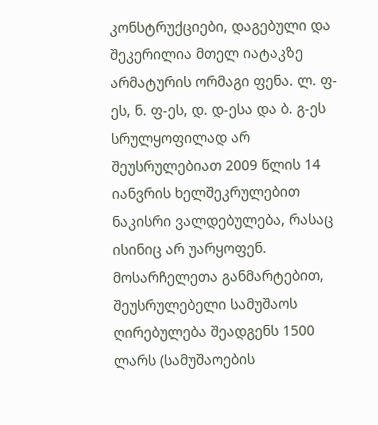კონსტრუქციები, დაგებული და შეკერილია მთელ იატაკზე არმატურის ორმაგი ფენა. ლ. ფ-ეს, ნ. ფ-ეს, დ. დ-ესა და ბ. გ-ეს სრულყოფილად არ შეუსრულებიათ 2009 წლის 14 იანვრის ხელშეკრულებით ნაკისრი ვალდებულება, რასაც ისინიც არ უარყოფენ. მოსარჩელეთა განმარტებით, შეუსრულებელი სამუშაოს ღირებულება შეადგენს 1500 ლარს (სამუშაოების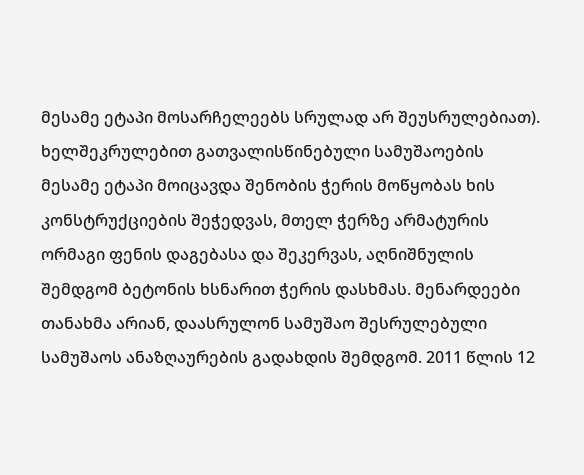მესამე ეტაპი მოსარჩელეებს სრულად არ შეუსრულებიათ). ხელშეკრულებით გათვალისწინებული სამუშაოების მესამე ეტაპი მოიცავდა შენობის ჭერის მოწყობას ხის კონსტრუქციების შეჭედვას, მთელ ჭერზე არმატურის ორმაგი ფენის დაგებასა და შეკერვას, აღნიშნულის შემდგომ ბეტონის ხსნარით ჭერის დასხმას. მენარდეები თანახმა არიან, დაასრულონ სამუშაო შესრულებული სამუშაოს ანაზღაურების გადახდის შემდგომ. 2011 წლის 12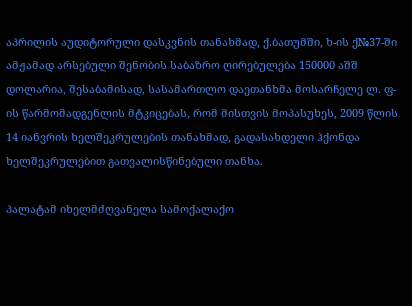აპრილის აუდიტორული დასკვნის თანახმად, ქ.ბათუმში, ხ-ის ქ№37-ში ამჟამად არსებული შენობის საბაზრო ღირებულება 150000 აშშ დოლარია, შესაბამისად, სასამართლო დაეთანხმა მოსარჩელე ლ. ფ-ის წარმომადგენლის მტკიცებას, რომ მისთვის მოპასუხეს, 2009 წლის 14 იანვრის ხელშეკრულების თანახმად, გადასახდელი ჰქონდა ხელშეკრულებით გათვალისწინებული თანხა.

პალატამ იხელმძღვანელა სამოქალაქო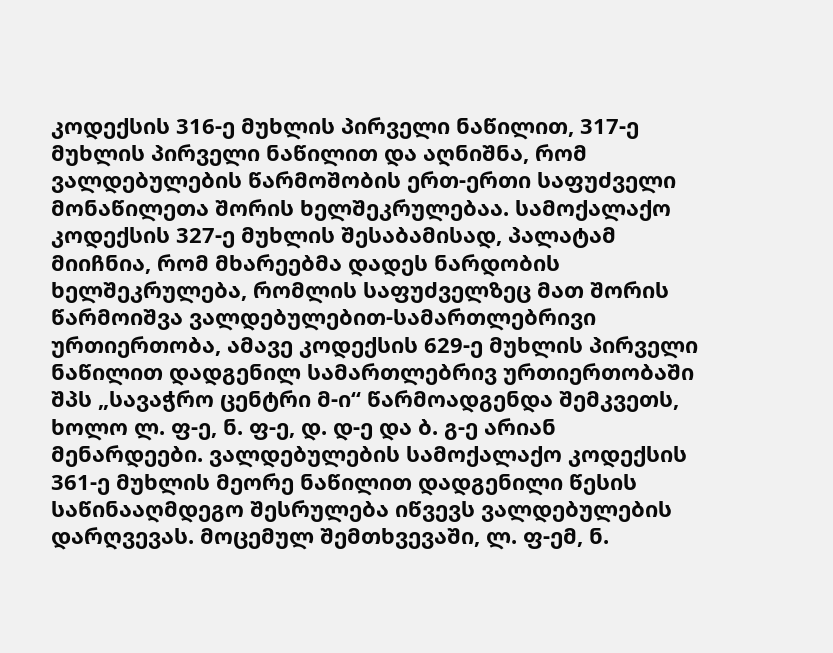კოდექსის 316-ე მუხლის პირველი ნაწილით, 317-ე მუხლის პირველი ნაწილით და აღნიშნა, რომ ვალდებულების წარმოშობის ერთ-ერთი საფუძველი მონაწილეთა შორის ხელშეკრულებაა. სამოქალაქო კოდექსის 327-ე მუხლის შესაბამისად, პალატამ მიიჩნია, რომ მხარეებმა დადეს ნარდობის ხელშეკრულება, რომლის საფუძველზეც მათ შორის წარმოიშვა ვალდებულებით-სამართლებრივი ურთიერთობა, ამავე კოდექსის 629-ე მუხლის პირველი ნაწილით დადგენილ სამართლებრივ ურთიერთობაში შპს „სავაჭრო ცენტრი მ-ი“ წარმოადგენდა შემკვეთს, ხოლო ლ. ფ-ე, ნ. ფ-ე, დ. დ-ე და ბ. გ-ე არიან მენარდეები. ვალდებულების სამოქალაქო კოდექსის 361-ე მუხლის მეორე ნაწილით დადგენილი წესის საწინააღმდეგო შესრულება იწვევს ვალდებულების დარღვევას. მოცემულ შემთხვევაში, ლ. ფ-ემ, ნ.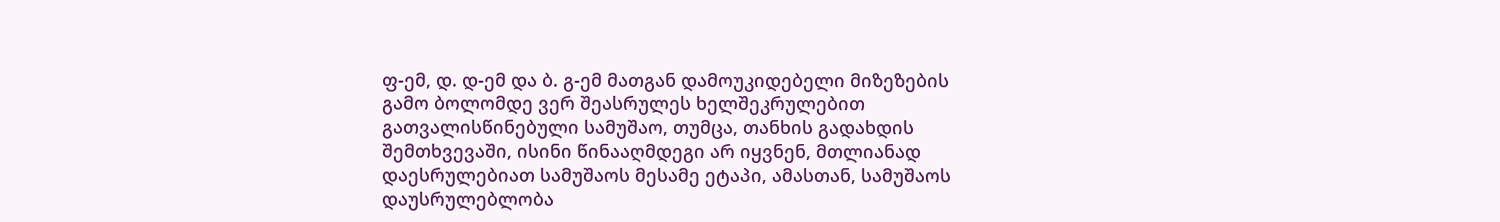ფ-ემ, დ. დ-ემ და ბ. გ-ემ მათგან დამოუკიდებელი მიზეზების გამო ბოლომდე ვერ შეასრულეს ხელშეკრულებით გათვალისწინებული სამუშაო, თუმცა, თანხის გადახდის შემთხვევაში, ისინი წინააღმდეგი არ იყვნენ, მთლიანად დაესრულებიათ სამუშაოს მესამე ეტაპი, ამასთან, სამუშაოს დაუსრულებლობა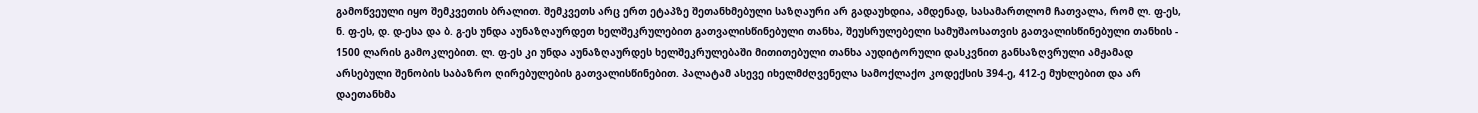გამოწვეული იყო შემკვეთის ბრალით. შემკვეთს არც ერთ ეტაპზე შეთანხმებული საზღაური არ გადაუხდია, ამდენად, სასამართლომ ჩათვალა, რომ ლ. ფ-ეს, ნ. ფ-ეს, დ. დ-ესა და ბ. გ-ეს უნდა აუნაზღაურდეთ ხელშეკრულებით გათვალისწინებული თანხა, შეუსრულებელი სამუშაოსათვის გათვალისწინებული თანხის - 1500 ლარის გამოკლებით. ლ. ფ-ეს კი უნდა აუნაზღაურდეს ხელშეკრულებაში მითითებული თანხა აუდიტორული დასკვნით განსაზღვრული ამჟამად არსებული შენობის საბაზრო ღირებულების გათვალისწინებით. პალატამ ასევე იხელმძღვენელა სამოქლაქო კოდექსის 394-ე, 412-ე მუხლებით და არ დაეთანხმა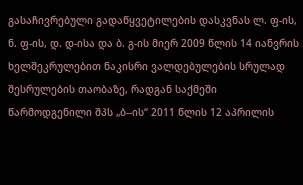გასაჩივრებული გადაწყვეტილების დასკვნას ლ. ფ-ის, ნ. ფ-ის, დ. დ-ისა და ბ. გ-ის მიერ 2009 წლის 14 იანვრის ხელშეკრულებით ნაკისრი ვალდებულების სრულად შესრულების თაობაზე, რადგან საქმეში წარმოდგენილი შპს „ბ--ის“ 2011 წლის 12 აპრილის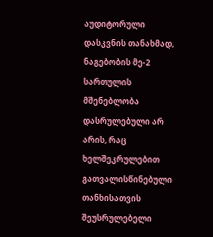აუდიტორული დასკვნის თანახმად, ნაგებობის მე-2 სართულის მშენებლობა დასრულებული არ არის, რაც ხელშეკრულებით გათვალისწინებული თანხისათვის შეუსრულებელი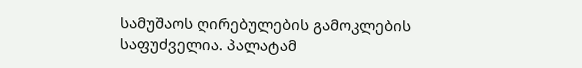სამუშაოს ღირებულების გამოკლების საფუძველია. პალატამ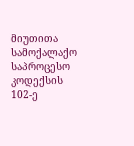მიუთითა სამოქალაქო საპროცესო კოდექსის 102-ე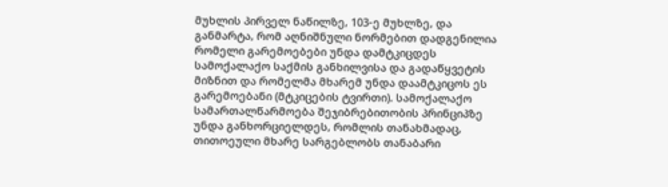მუხლის პირველ ნაწილზე, 103-ე მუხლზე, და განმარტა, რომ აღნიშნული ნორმებით დადგენილია რომელი გარემოებები უნდა დამტკიცდეს სამოქალაქო საქმის განხილვისა და გადაწყვეტის მიზნით და რომელმა მხარემ უნდა დაამტკიცოს ეს გარემოებანი (მტკიცების ტვირთი). სამოქალაქო სამართალწარმოება შეჯიბრებითობის პრინციპზე უნდა განხორციელდეს, რომლის თანახმადაც, თითოეული მხარე სარგებლობს თანაბარი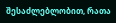შესაძლებლობით, რათა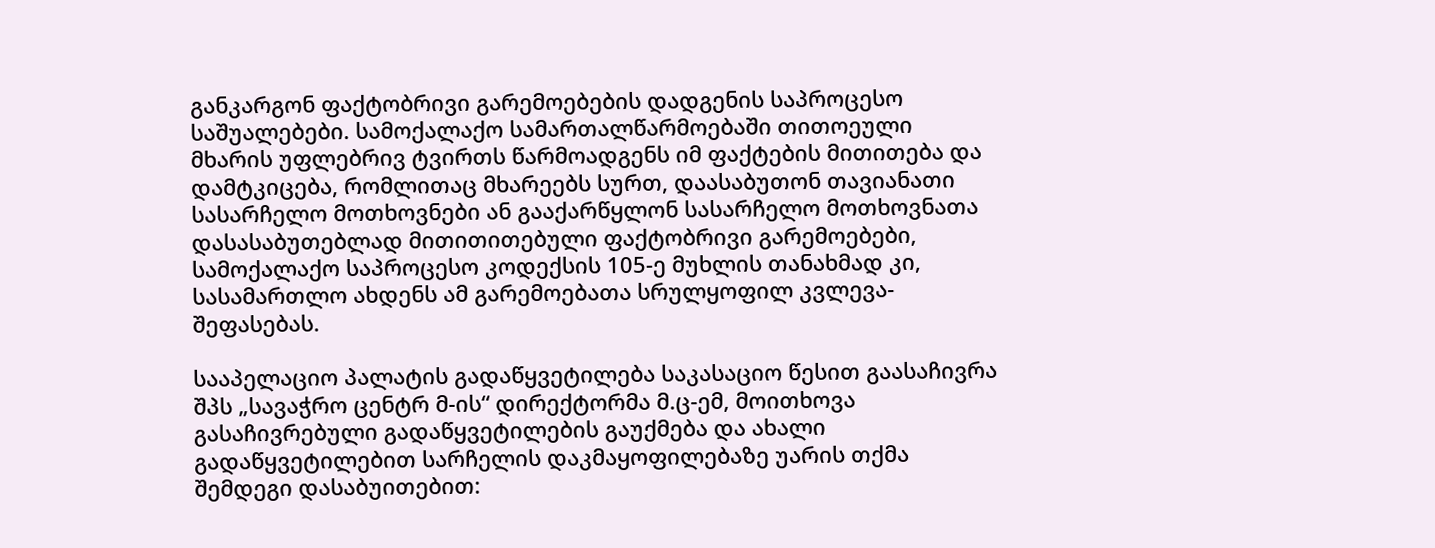განკარგონ ფაქტობრივი გარემოებების დადგენის საპროცესო საშუალებები. სამოქალაქო სამართალწარმოებაში თითოეული მხარის უფლებრივ ტვირთს წარმოადგენს იმ ფაქტების მითითება და დამტკიცება, რომლითაც მხარეებს სურთ, დაასაბუთონ თავიანათი სასარჩელო მოთხოვნები ან გააქარწყლონ სასარჩელო მოთხოვნათა დასასაბუთებლად მითითითებული ფაქტობრივი გარემოებები, სამოქალაქო საპროცესო კოდექსის 105-ე მუხლის თანახმად კი, სასამართლო ახდენს ამ გარემოებათა სრულყოფილ კვლევა-შეფასებას.

სააპელაციო პალატის გადაწყვეტილება საკასაციო წესით გაასაჩივრა შპს „სავაჭრო ცენტრ მ-ის“ დირექტორმა მ.ც-ემ, მოითხოვა გასაჩივრებული გადაწყვეტილების გაუქმება და ახალი გადაწყვეტილებით სარჩელის დაკმაყოფილებაზე უარის თქმა შემდეგი დასაბუითებით: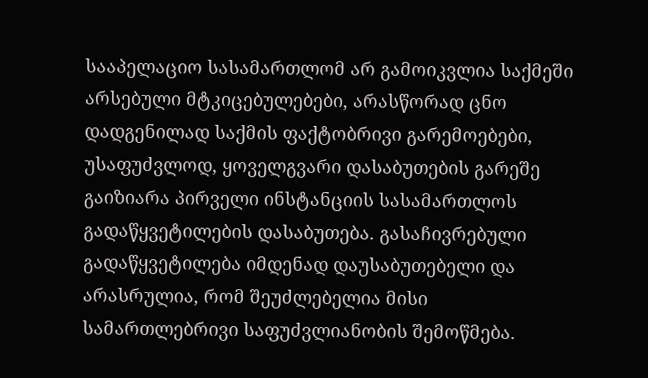სააპელაციო სასამართლომ არ გამოიკვლია საქმეში არსებული მტკიცებულებები, არასწორად ცნო დადგენილად საქმის ფაქტობრივი გარემოებები, უსაფუძვლოდ, ყოველგვარი დასაბუთების გარეშე გაიზიარა პირველი ინსტანციის სასამართლოს გადაწყვეტილების დასაბუთება. გასაჩივრებული გადაწყვეტილება იმდენად დაუსაბუთებელი და არასრულია, რომ შეუძლებელია მისი სამართლებრივი საფუძვლიანობის შემოწმება.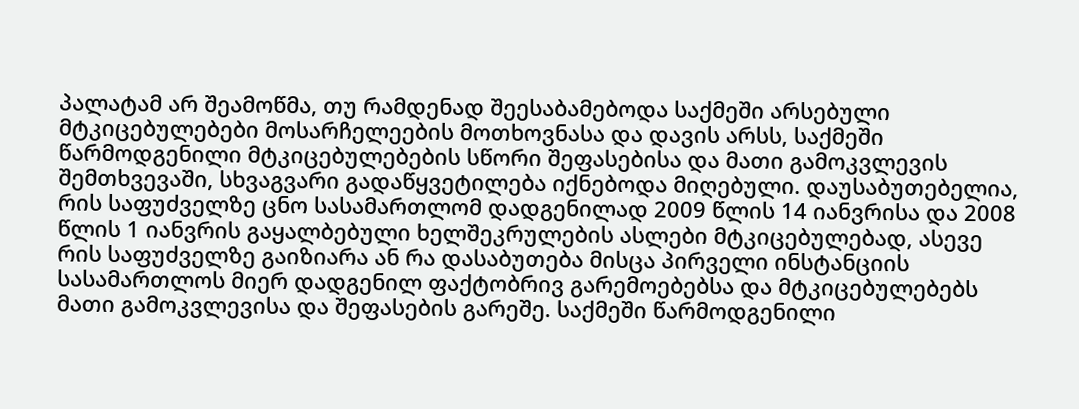პალატამ არ შეამოწმა, თუ რამდენად შეესაბამებოდა საქმეში არსებული მტკიცებულებები მოსარჩელეების მოთხოვნასა და დავის არსს, საქმეში წარმოდგენილი მტკიცებულებების სწორი შეფასებისა და მათი გამოკვლევის შემთხვევაში, სხვაგვარი გადაწყვეტილება იქნებოდა მიღებული. დაუსაბუთებელია, რის საფუძველზე ცნო სასამართლომ დადგენილად 2009 წლის 14 იანვრისა და 2008 წლის 1 იანვრის გაყალბებული ხელშეკრულების ასლები მტკიცებულებად, ასევე რის საფუძველზე გაიზიარა ან რა დასაბუთება მისცა პირველი ინსტანციის სასამართლოს მიერ დადგენილ ფაქტობრივ გარემოებებსა და მტკიცებულებებს მათი გამოკვლევისა და შეფასების გარეშე. საქმეში წარმოდგენილი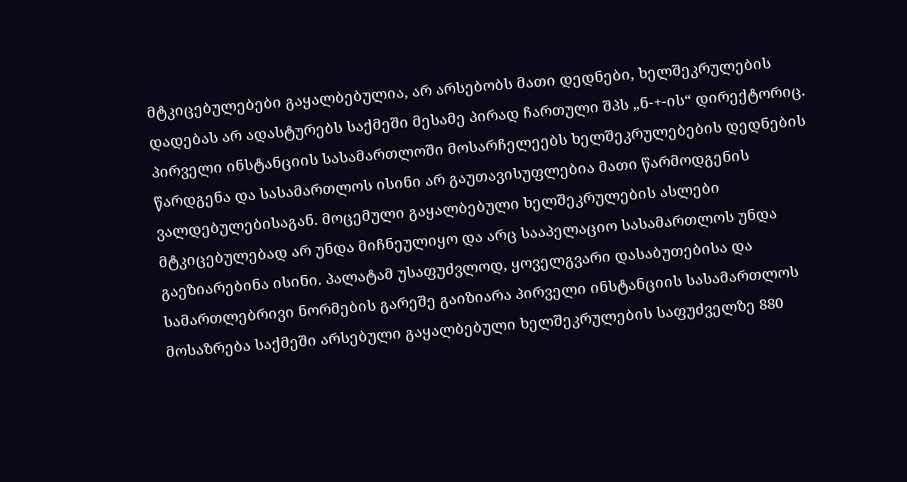მტკიცებულებები გაყალბებულია, არ არსებობს მათი დედნები, ხელშეკრულების დადებას არ ადასტურებს საქმეში მესამე პირად ჩართული შპს „ნ-+-ის“ დირექტორიც. პირველი ინსტანციის სასამართლოში მოსარჩელეებს ხელშეკრულებების დედნების წარდგენა და სასამართლოს ისინი არ გაუთავისუფლებია მათი წარმოდგენის ვალდებულებისაგან. მოცემული გაყალბებული ხელშეკრულების ასლები მტკიცებულებად არ უნდა მიჩნეულიყო და არც სააპელაციო სასამართლოს უნდა გაეზიარებინა ისინი. პალატამ უსაფუძვლოდ, ყოველგვარი დასაბუთებისა და სამართლებრივი ნორმების გარეშე გაიზიარა პირველი ინსტანციის სასამართლოს მოსაზრება საქმეში არსებული გაყალბებული ხელშეკრულების საფუძველზე 880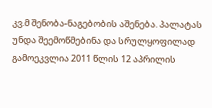კვ.მ შენობა-ნაგებობის აშენება. პალატას უნდა შეემოწმებინა და სრულყოფილად გამოეკვლია 2011 წლის 12 აპრილის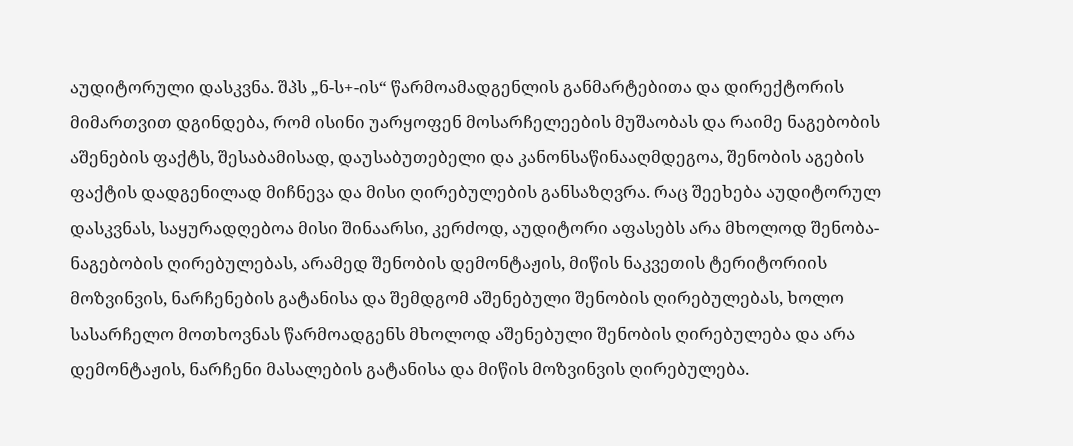აუდიტორული დასკვნა. შპს „ნ-ს+-ის“ წარმოამადგენლის განმარტებითა და დირექტორის მიმართვით დგინდება, რომ ისინი უარყოფენ მოსარჩელეების მუშაობას და რაიმე ნაგებობის აშენების ფაქტს, შესაბამისად, დაუსაბუთებელი და კანონსაწინააღმდეგოა, შენობის აგების ფაქტის დადგენილად მიჩნევა და მისი ღირებულების განსაზღვრა. რაც შეეხება აუდიტორულ დასკვნას, საყურადღებოა მისი შინაარსი, კერძოდ, აუდიტორი აფასებს არა მხოლოდ შენობა-ნაგებობის ღირებულებას, არამედ შენობის დემონტაჟის, მიწის ნაკვეთის ტერიტორიის მოზვინვის, ნარჩენების გატანისა და შემდგომ აშენებული შენობის ღირებულებას, ხოლო სასარჩელო მოთხოვნას წარმოადგენს მხოლოდ აშენებული შენობის ღირებულება და არა დემონტაჟის, ნარჩენი მასალების გატანისა და მიწის მოზვინვის ღირებულება.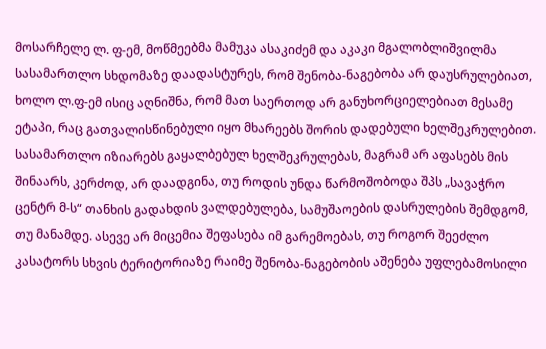მოსარჩელე ლ. ფ-ემ, მოწმეებმა მამუკა ასაკიძემ და აკაკი მგალობლიშვილმა სასამართლო სხდომაზე დაადასტურეს, რომ შენობა-ნაგებობა არ დაუსრულებიათ, ხოლო ლ.ფ-ემ ისიც აღნიშნა, რომ მათ საერთოდ არ განუხორციელებიათ მესამე ეტაპი, რაც გათვალისწინებული იყო მხარეებს შორის დადებული ხელშეკრულებით. სასამართლო იზიარებს გაყალბებულ ხელშეკრულებას, მაგრამ არ აფასებს მის შინაარს, კერძოდ, არ დაადგინა, თუ როდის უნდა წარმოშობოდა შპს „სავაჭრო ცენტრ მ-ს“ თანხის გადახდის ვალდებულება, სამუშაოების დასრულების შემდგომ, თუ მანამდე. ასევე არ მიცემია შეფასება იმ გარემოებას, თუ როგორ შეეძლო კასატორს სხვის ტერიტორიაზე რაიმე შენობა-ნაგებობის აშენება უფლებამოსილი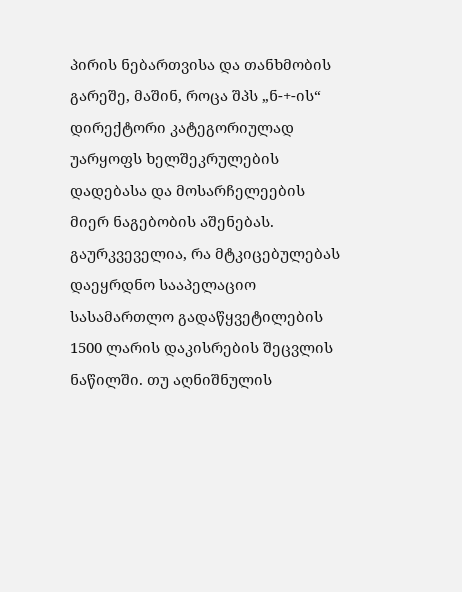პირის ნებართვისა და თანხმობის გარეშე, მაშინ, როცა შპს „ნ-+-ის“ დირექტორი კატეგორიულად უარყოფს ხელშეკრულების დადებასა და მოსარჩელეების მიერ ნაგებობის აშენებას. გაურკვეველია, რა მტკიცებულებას დაეყრდნო სააპელაციო სასამართლო გადაწყვეტილების 1500 ლარის დაკისრების შეცვლის ნაწილში. თუ აღნიშნულის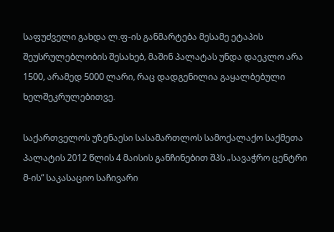საფუძველი გახდა ლ.ფ-ის განმარტება მესამე ეტაპის შეუსრულებლობის შესახებ, მაშინ პალატას უნდა დაეკლო არა 1500, არამედ 5000 ლარი, რაც დადგენილია გაყალბებული ხელშეკრულებითვე.

საქართველოს უზენაესი სასამართლოს სამოქალაქო საქმეთა პალატის 2012 წლის 4 მაისის განჩინებით შპს „სავაჭრო ცენტრი მ-ის“ საკასაციო საჩივარი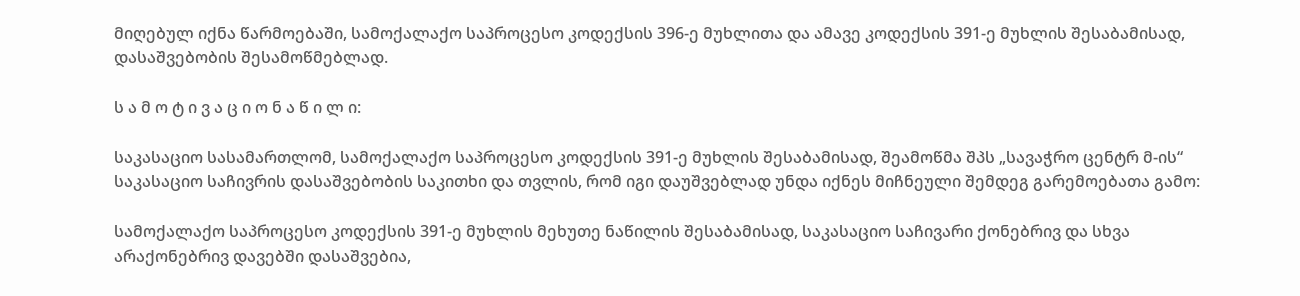მიღებულ იქნა წარმოებაში, სამოქალაქო საპროცესო კოდექსის 396-ე მუხლითა და ამავე კოდექსის 391-ე მუხლის შესაბამისად, დასაშვებობის შესამოწმებლად.

ს ა მ ო ტ ი ვ ა ც ი ო ნ ა წ ი ლ ი:

საკასაციო სასამართლომ, სამოქალაქო საპროცესო კოდექსის 391-ე მუხლის შესაბამისად, შეამოწმა შპს „სავაჭრო ცენტრ მ-ის“ საკასაციო საჩივრის დასაშვებობის საკითხი და თვლის, რომ იგი დაუშვებლად უნდა იქნეს მიჩნეული შემდეგ გარემოებათა გამო:

სამოქალაქო საპროცესო კოდექსის 391-ე მუხლის მეხუთე ნაწილის შესაბამისად, საკასაციო საჩივარი ქონებრივ და სხვა არაქონებრივ დავებში დასაშვებია,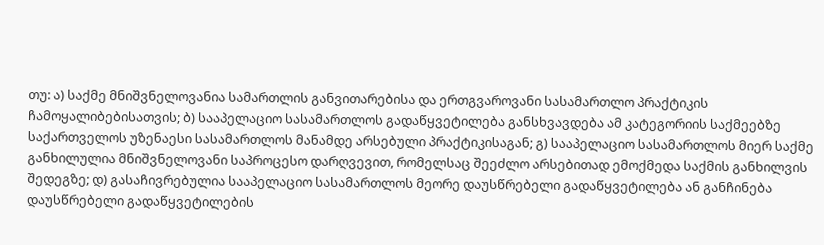თუ: ა) საქმე მნიშვნელოვანია სამართლის განვითარებისა და ერთგვაროვანი სასამართლო პრაქტიკის ჩამოყალიბებისათვის; ბ) სააპელაციო სასამართლოს გადაწყვეტილება განსხვავდება ამ კატეგორიის საქმეებზე საქართველოს უზენაესი სასამართლოს მანამდე არსებული პრაქტიკისაგან; გ) სააპელაციო სასამართლოს მიერ საქმე განხილულია მნიშვნელოვანი საპროცესო დარღვევით, რომელსაც შეეძლო არსებითად ემოქმედა საქმის განხილვის შედეგზე; დ) გასაჩივრებულია სააპელაციო სასამართლოს მეორე დაუსწრებელი გადაწყვეტილება ან განჩინება დაუსწრებელი გადაწყვეტილების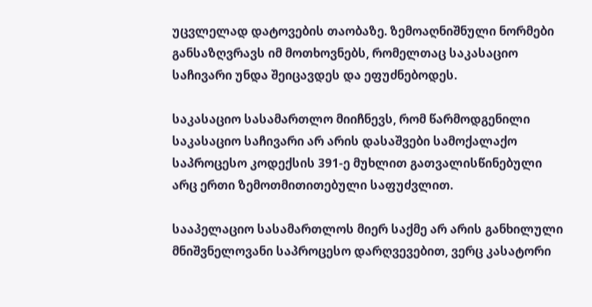უცვლელად დატოვების თაობაზე. ზემოაღნიშნული ნორმები განსაზღვრავს იმ მოთხოვნებს, რომელთაც საკასაციო საჩივარი უნდა შეიცავდეს და ეფუძნებოდეს.

საკასაციო სასამართლო მიიჩნევს, რომ წარმოდგენილი საკასაციო საჩივარი არ არის დასაშვები სამოქალაქო საპროცესო კოდექსის 391-ე მუხლით გათვალისწინებული არც ერთი ზემოთმითითებული საფუძვლით.

სააპელაციო სასამართლოს მიერ საქმე არ არის განხილული მნიშვნელოვანი საპროცესო დარღვევებით, ვერც კასატორი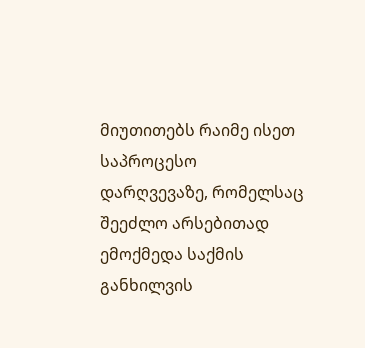მიუთითებს რაიმე ისეთ საპროცესო დარღვევაზე, რომელსაც შეეძლო არსებითად ემოქმედა საქმის განხილვის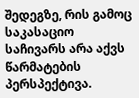შედეგზე, რის გამოც საკასაციო საჩივარს არა აქვს წარმატების პერსპექტივა.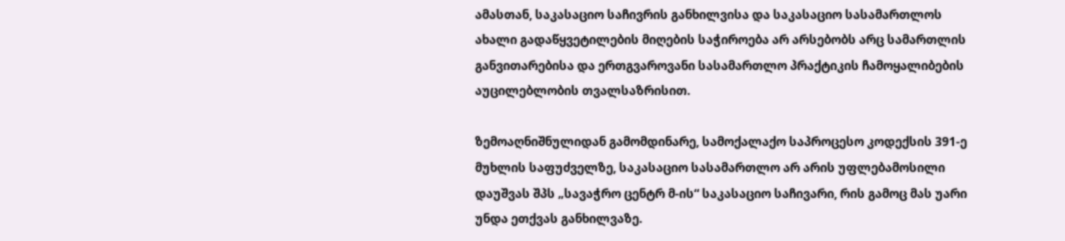ამასთან, საკასაციო საჩივრის განხილვისა და საკასაციო სასამართლოს ახალი გადაწყვეტილების მიღების საჭიროება არ არსებობს არც სამართლის განვითარებისა და ერთგვაროვანი სასამართლო პრაქტიკის ჩამოყალიბების აუცილებლობის თვალსაზრისით.

ზემოაღნიშნულიდან გამომდინარე, სამოქალაქო საპროცესო კოდექსის 391-ე მუხლის საფუძველზე, საკასაციო სასამართლო არ არის უფლებამოსილი დაუშვას შპს „სავაჭრო ცენტრ მ-ის“ საკასაციო საჩივარი, რის გამოც მას უარი უნდა ეთქვას განხილვაზე.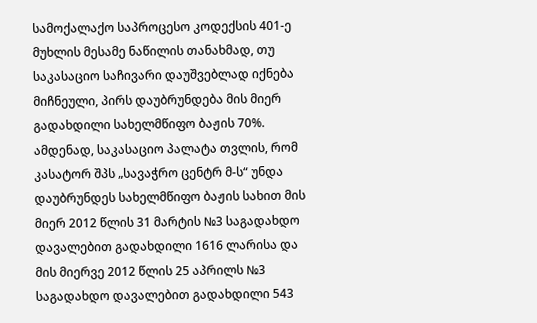სამოქალაქო საპროცესო კოდექსის 401-ე მუხლის მესამე ნაწილის თანახმად, თუ საკასაციო საჩივარი დაუშვებლად იქნება მიჩნეული, პირს დაუბრუნდება მის მიერ გადახდილი სახელმწიფო ბაჟის 70%. ამდენად, საკასაციო პალატა თვლის, რომ კასატორ შპს „სავაჭრო ცენტრ მ-ს“ უნდა დაუბრუნდეს სახელმწიფო ბაჟის სახით მის მიერ 2012 წლის 31 მარტის №3 საგადახდო დავალებით გადახდილი 1616 ლარისა და მის მიერვე 2012 წლის 25 აპრილს №3 საგადახდო დავალებით გადახდილი 543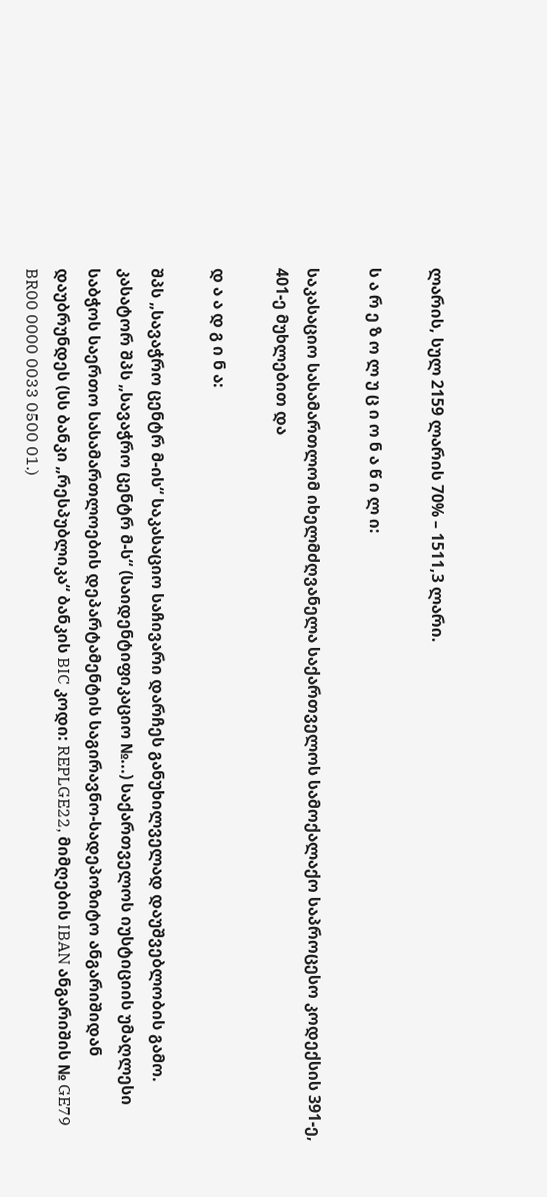ლარის, სულ 2159 ლარის 70% – 1511,3 ლარი.

ს ა რ ე ზ ო ლ უ ც ი ო ნ ა წ ი ლ ი:

საკასაციო სასამართლომ იხელმძღვანელა საქართველოს სამოქალაქო საპროცესო კოდექსის 391-ე, 401-ე მუხლებით და

დ ა ა დ გ ი ნ ა:

შპს „სავაჭრო ცენტრ მ-ის“ საკასაციო საჩივარი დარჩეს განუხილველად დაუშვებლობის გამო. კასატორ შპს „სავაჭრო ცენტრ მ-ს“ (საიდენტიფიკაციო №...) საქართველოს იუსტიციის უმაღლესი საბჭოს საერთო სასამართლოების დეპარტამენტის საგირავნო-სადეპოზიტო ანგარიშიდან დაუბრუნდეს (სს ბანკი „რესპუბლიკა“ ბანკის BIC კოდი: REPLGE22, მიმღების IBAN ანგარიშის № GE79 BR00 0000 0033 0500 01.)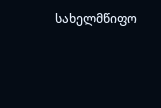სახელმწიფო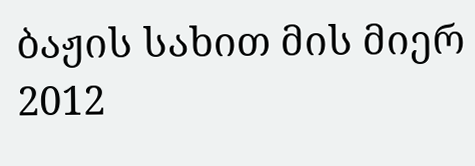ბაჟის სახით მის მიერ 2012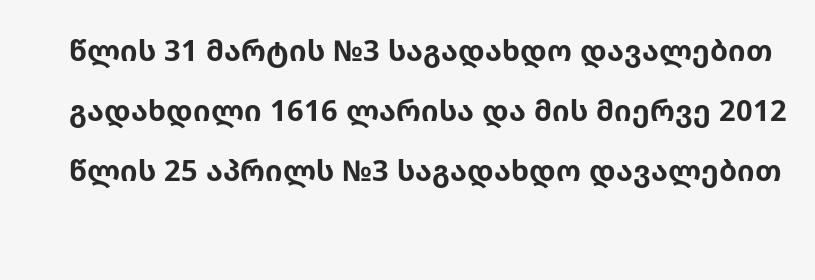წლის 31 მარტის №3 საგადახდო დავალებით გადახდილი 1616 ლარისა და მის მიერვე 2012 წლის 25 აპრილს №3 საგადახდო დავალებით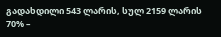გადახდილი 543 ლარის, სულ 2159 ლარის 70% –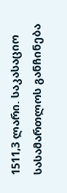1511,3 ლარი. საკასაციო სასამართლოს განჩინება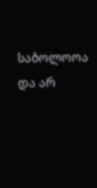საბოლოოა და არ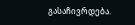გასაჩივრდება.